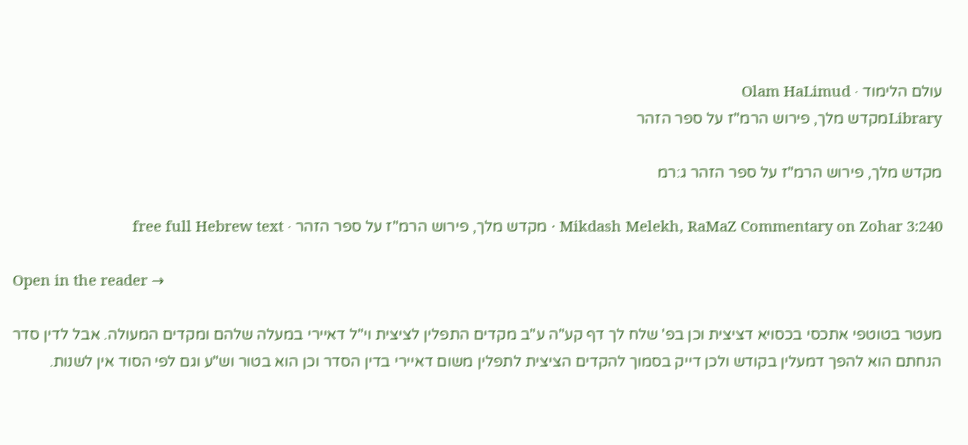עולם הלימוד · Olam HaLimud
Libraryמקדש מלך, פירוש הרמ"ז על ספר הזהר

מקדש מלך, פירוש הרמ"ז על ספר הזהר ג:רמ

Mikdash Melekh, RaMaZ Commentary on Zohar 3:240 · מקדש מלך, פירוש הרמ"ז על ספר הזהר · free full Hebrew text

Open in the reader →

מעטר בטוטפי אתכסי בכסויא דציצית וכן בפ' שלח לך דף קע"ה ע"ב מקדים התפלין לציצית וי"ל דאיירי במעלה שלהם ומקדים המעולה. אבל לדין סדר הנחתם הוא להפך דמעלין בקודש ולכן דייק בסמוך להקדים הציצית לתפלין משום דאיירי בדין הסדר וכן הוא בטור וש"ע וגם לפי הסוד אין לשנות.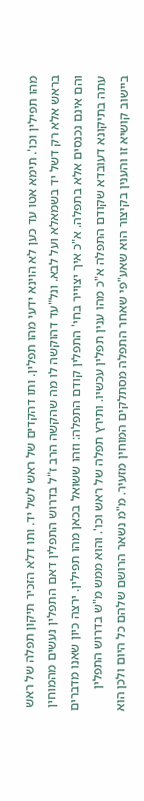מהו תפילין וכו'. תימא אטו עד כען לא הוינא ידעי מהו תפלין. ותו דהקדים של ראש לשל יד. ותו דלא הזכיר תיקון תפלה של ראש בראש אלא רק דשל יד בשמאלא ועל לבא. ונל"עד דהוקשה לו מה שהקשה הרב ז"ל בדרוש התפלין דאם התפלין נעשים מהמוחין והם אינם נכנסים אלא בתפלה. א"כ איך יצוייר בחי' התפלין קודם התפלה: וזהו ששואל בכאן מהו תפילין. ירצה כיון שאנו מדברים עתה בתיקונא דעובדא שקודם התפלה א"כ מהו ענין תפלין עכשיו. ותירץ תפלה של ראש וכו'. והוא ממש מ"ש בדרוש התפלין ביישוב קושיא זו והענין בקיצור הוא שאע"פי שאחר התפלה מסתלקים המוחין מזעיר. מ"מ נשאר הרושם שלהם כל היום ולכן הוא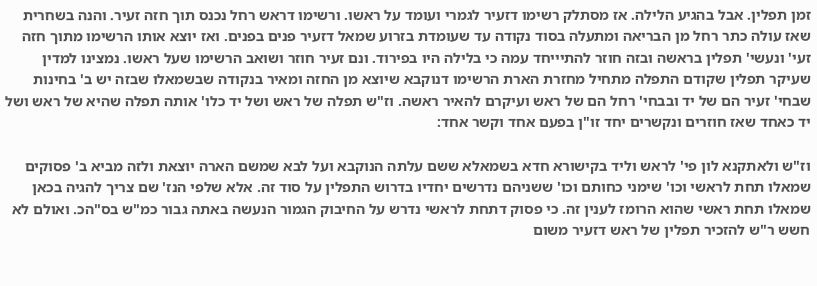זמן תפלין. אבל בהגיע הלילה. אז מסתלק רשימו דזעיר לגמרי ועומד על ראשו. ורשימו דראש רחל נכנס תוך חזה זעיר. והנה בשחרית שאז עולה כתר רחל מן הבריאה ומתעלה בסוד נקודה עד שעומדת בזרוע שמאל דזעיר פנים בפנים. ואז יוצא אותו הרשימו מתוך חזה זעי' ונעשי' תפלין בראשה ובזה חוזר להתיייחד עמה כי בלילה היו בפירוד. ונם זעיר חוזר ושואב הרשימו שעל ראשו. נמצינו למדין שעיקר תפלין שקודם התפלה מתחיל מחזרת הארת הרשימו דנוקבא שיוצא מן החזה ומאיר בנקודה שבשמאלו שבזה יש ב' בחינות שבחי' זעיר הם של יד ובבחי' רחל הם של ראש ועיקרם להאיר ראשה. וז"ש תפלה של ראש ושל יד כלו' אותה תפלה שהיא של ראש ושל יד כאחד שאז חוזרים ונקשרים יחד זו"ן בפעם אחד וקשר אחד:

וז"ש ולאתקנא לון פי' לראש וליד בקישורא חדא בשמאלא ששם עלתה הנוקבא ועל לבא שמשם הארה יוצאת ולזה מביא ב' פסוקים שמאלו תחת לראשי וכו' שימני כחותם וכו' ששניהם נדרשים יחדיו בדרוש התפלין על סוד זה. אלא שלפי הנז' שם צריך להגיה בכאן שמאלו תחת ראשי שהוא הרומז לענין זה. כי פסוק דתחת לראשי נדרש על החיבוק הגמור הנעשה באתה גבור כמ"ש בס"הכ. ואולם לא חשש ר"ש להזכיר תפלין של ראש דזעיר משום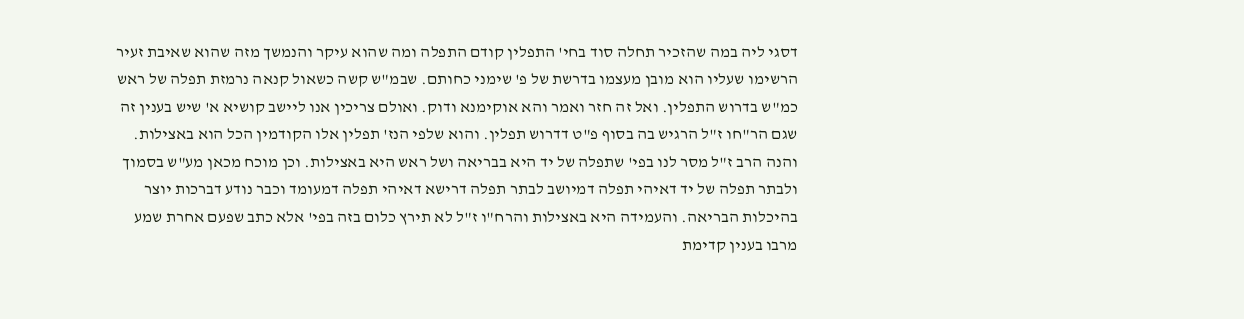דסגי ליה במה שהזכיר תחלה סוד בחי' התפלין קודם התפלה ומה שהוא עיקר והנמשך מזה שהוא שאיבת זעיר הרשימו שעליו הוא מובן מעצמו בדרשת של פ' שימני כחותם. שבמ"ש קשה כשאול קנאה נרמזת תפלה של ראש כמ"ש בדרוש התפלין. ואל זה חזר ואמר והא אוקימנא ודוק. ואולם צריכין אנו ליישב קושיא א' שיש בענין זה שגם הר"חו ז"ל הרגיש בה בסוף פ"ט דדרוש תפלין. והוא שלפי הנז' תפלין אלו הקודמין הכל הוא באצילות. והנה הרב ז"ל מסר לנו בפי' שתפלה של יד היא בבריאה ושל ראש היא באצילות. וכן מוכח מכאן מע"ש בסמוך ולבתר תפלה של יד דאיהי תפלה דמיושב לבתר תפלה דרישא דאיהי תפלה דמעומד וכבר נודע דברכות יוצר בהיכלות הבריאה. והעמידה היא באצילות והרח"ו ז"ל לא תירץ כלום בזה בפי' אלא כתב שפעם אחרת שמע מרבו בענין קדימת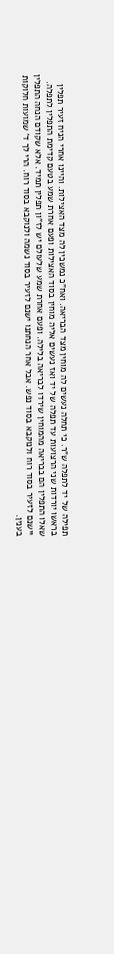תפילה של יד לתפלה ש"ר. כי תחלה נעשים לה מוחין מצד הבריאה. ואח"כ נמשכין לה מצד האצילות. והיינו אחרי הניח זעיר תפלין בראשו יורדות שני הרצועות עד תפלה של יד ואז נעשים אליה מוחין בסוד האצילות ופעם אחרת שמע בטעם קדימת התפלין לתפלה. שאלו התפלין הם בבריאה מהמוחין שירדו לבריאה בלילה. ופעם אחרת שמע שלעולם יש לז"ון תפלין תמיד. אלא שקודם הנחה התפלין יישנם לזעיר בסוד רוח ולנוקבא בסוד נפש. אבל אחר הנחתנו ישנם לזעיר בסוד נשמה ולנוקבא בסוד רוח. הרי לך ד' שמועות חלוקות בענין.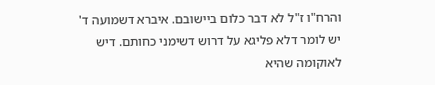והרח"ו ז"ל לא דבר כלום ביישובם. איברא דשמועה ד' יש לומר דלא פליגא על דרוש דשימני כחותם. דיש לאוקומה שהיא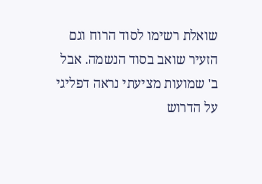שואלת רשימו לסוד הרוח וגם הזעיר שואב בסוד הנשמה. אבל ב' שמועות מציעתי נראה דפליגי על הדרוש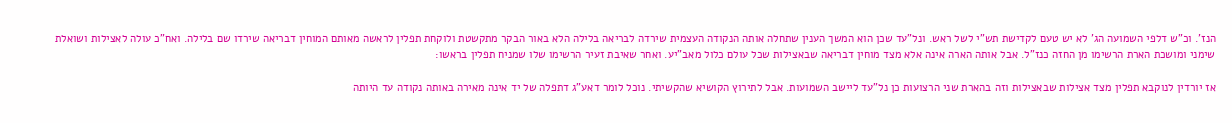הנז'. וכ"ש דלפי השמועה הג' לא יש טעם לקדישת תש"י לשל ראש. ונל"עד שכן הוא המשך הענין שתחלה אותה הנקודה העצמית שירדה לבריאה בלילה הלא באור הבקר מתקשטת ולוקחת תפלין לראשה מאותם המוחין דבריאה שירדו שם בלילה. ואח"כ עולה לאצילות ושואלת שימני ומושכת הארת הרשימו מן החזה כנז"ל. אבל אותה הארה אינה אלא מצד מוחין דבריאה שבאצילות שכל עולם כלול מאב"יע. ואחר שאיבת זעיר הרשימו שלו שמניח תפלין בראשו:

אז יורדין לנוקבא תפלין מצד אצילות שבאצילות וזה בהארת שני הרצועות כן נל"עד ליישב השמועות. אבל לתירוץ הקושיא שהקשיתי. נוכל לומר דאע"ג דתפלה של יד אינה מאירה באותה נקודה עד היותה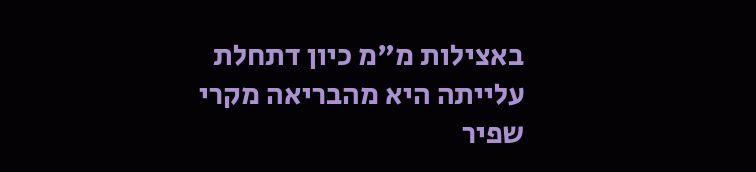באצילות מ"מ כיון דתחלת עלייתה היא מהבריאה מקרי שפיר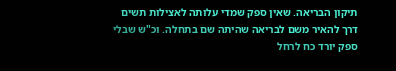תיקון הבריאה. שאין ספק שמדי עלותה לאצילות תשים דרך להאיר משם לבריאה שהיתה שם בתחלה. וכ"ש שבלי ספק יורד כח לרחל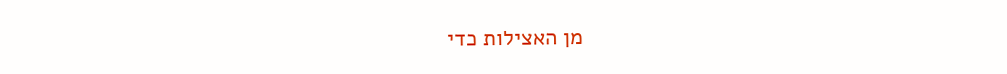מן האצילות כדי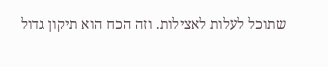שתוכל לעלות לאצילות. וזה הכח הוא תיקון גדול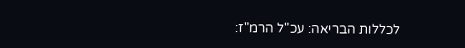לכללות הבריאה: עכ"ל הרמ"ז: